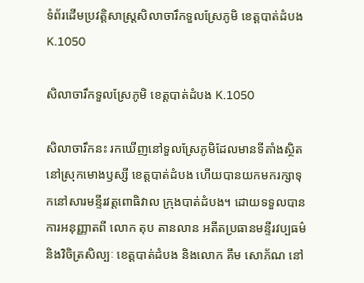ទំព័រដើមប្រវត្តិសាស្ត្រសិលាចារឹកទួលស្រែភូមិ ខេត្តបាត់ដំបង K.1050

សិលាចារឹកទួលស្រែភូមិ ខេត្តបាត់ដំបង K.1050

សិលាចារឹកនះ រកឃើញនៅទួលស្រែភូមិដែលមានទីតាំងស្ថិតនៅស្រុកមោងឫស្សី ខេត្តបាត់ដំបង ហើយបានយកមករក្សាទុកនៅសារមន្ទីរវត្តពោធិវាល ក្រុងបាត់ដំបង។ ដោយទទួលបានការអនុញ្ញាតពី លោក តុប តានលាន អតីតប្រធានមន្ទីរវប្បធម៌ និងវិចិត្រសិល្បៈ ខេត្តបាត់ដំបង និងលោក គឹម សោភ័ណ នៅ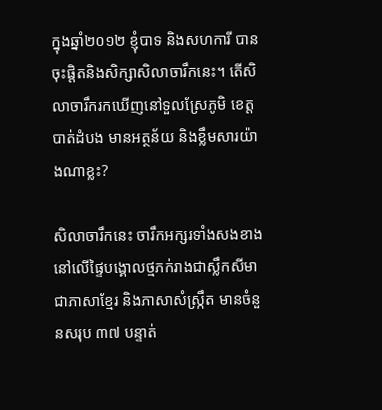ក្នុងឆ្នាំ២០១២ ខ្ញុំបាទ និងសហការី បានចុះផ្តិតនិងសិក្សាសិលាចារឹកនេះ។ តើសិលាចារឹករកឃើញនៅទួលស្រែភូមិ ខេត្តបាត់ដំបង មានអត្ថន័យ និងខ្លឹមសារយ៉ាងណាខ្លះ?

សិលាចារឹកនេះ ចារឹកអក្សរទាំងសងខាងនៅលើផ្ទៃបង្គោលថ្មភក់រាងជាស្លឹកសីមា ជាភាសាខ្មែរ និងភាសាសំស្រ្កឹត មានចំនួនសរុប ៣៧ បន្ទាត់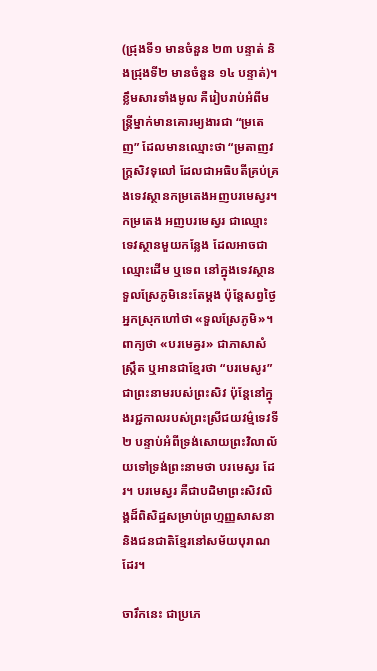(ជ្រុងទី១ មានចំនួន ២៣ បន្ទាត់ និងជ្រុងទី២ មានចំនួន ១៤ បន្ទាត់)។ ខ្លឹមសារទាំងមូល គឺរៀបរាប់អំពីមន្រ្តីម្នាក់មានគោរម្យងារជា “ម្រតេញ” ដែលមានឈ្មោះថា “ម្រតាញវក្ត្រសិវទុលៅ ដែលជាអធិបតីគ្រប់គ្រងទេវស្ថានកម្រតេងអញបរមេស្វរ។ កម្រតេង អញបរមេស្វរ ជាឈ្មោះទេវស្ថានមួយកន្លែង ដែលអាចជាឈ្មោះដើម ឬទេព នៅក្នុងទេវស្ថានទួលស្រែភូមិនេះតែម្តង ប៉ុន្តែសព្វថ្ងៃអ្នកស្រុកហៅថា «ទួលស្រែភូមិ»។ ពាក្យថា «បរមេឝ្វរ» ជាភាសាសំស្ក្រឹត ឬអានជាខ្មែរថា “បរមេសូរ” ជាព្រះនាមរបស់ព្រះសិវ ប៉ុន្តែនៅក្នុងរជ្ជកាលរបស់ព្រះស្រីជយវម៌្មទេវទី២ បន្ទាប់អំពីទ្រង់សោយព្រះវិលាល័យទៅទ្រង់ព្រះនាមថា បរមេស្វរ ដែរ។ បរមេស្វរ គឺជាបដិមាព្រះសិវលិង្គដ៏ពិសិដ្ឋសម្រាប់ព្រហ្មញ្ញសាសនា និងជនជាតិខ្មែរនៅសម័យបុរាណដែរ។

ចារឹកនេះ ជាប្រភេ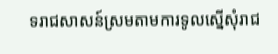ទរាជសាសន៍ស្រមតាមការទូលស្នើសុំរាជ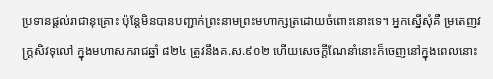ប្រទានផ្តល់រាជានុគ្រោះ ប៉ុន្តែមិនបានបញ្ជាក់ព្រះនាមព្រះមហាក្សត្រដោយចំពោះនោះទេ។ អ្នកស្នើសុំគឺ ម្រតេញវក្ត្រសិវទុលៅ ក្នុងមហាសករាជឆ្នាំ ៨២៤ ត្រូវនឹងគ.ស.៩០២ ហើយសេចក្តីណែនាំនោះក៏ចេញនៅក្នុងពេលនោះ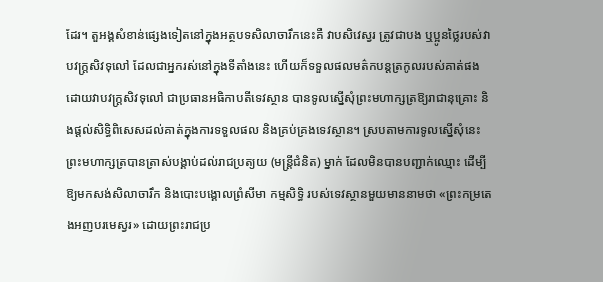ដែរ។ តួអង្គសំខាន់ផ្សេងទៀតនៅក្នុងអត្ថបទសិលាចារឹកនេះគឺ វាបសិវេស្វរ ត្រូវជាបង ឬប្អូនថ្លៃរបស់វាបវក្ត្រសិវទុលៅ ដែលជាអ្នករស់នៅក្នុងទីតាំងនេះ ហើយក៏ទទួលផលមត៌កបន្តត្រកូលរបស់គាត់ផង ដោយវាបវក្ត្រសិវទុលៅ ជាប្រធានអធិកាបតីទេវស្ថាន បានទូលស្នើសុំព្រះមហាក្សត្រឱ្យរាជានុគ្រោះ និងផ្តល់សិទ្ធិពិសេសដល់គាត់ក្នុងការទទួលផល និងគ្រប់គ្រងទេវស្ថាន។ ស្របតាមការទូលស្នើសុំនេះ ព្រះមហាក្សត្របានត្រាស់បង្គាប់ដល់រាជប្រត្យយ (មន្ត្រីជំនិត) ម្នាក់ ដែលមិនបានបញ្ជាក់ឈ្មោះ ដើម្បីឱ្យមកសង់សិលាចារឹក និងបោះបង្គោលព្រំសីមា កម្មសិទ្ធិ របស់ទេវស្ថានមួយមាននាមថា «ព្រះកម្រតេងអញបរមេស្វរ» ដោយព្រះរាជប្រ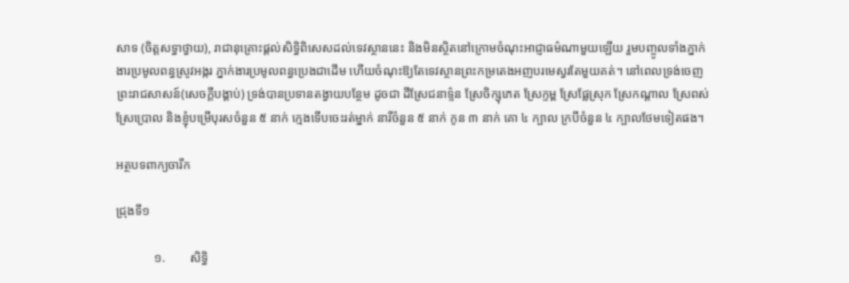សាទ (ចិត្តសទ្ធាថ្វាយ), រាជានុគ្រោះផ្តល់សិទ្ធិពិសេសដល់ទេវស្ថាននេះ និងមិនស្ថិតនៅក្រោមចំណុះអាជ្ញាធម៌ណាមួយឡើយ រួមបញ្ចូលទាំងភ្នាក់ងារប្រមូលពន្ធស្រូវអង្ករ ភ្នាក់ងារប្រមូលពន្ធប្រេងជាដើម ហើយចំណុះឱ្យតែទេវស្ថានព្រះកម្រតេងអញបរមេស្វរតែមួយគត់។ នៅពេលទ្រង់ចេញព្រះរាជសាសន៍(សេចក្តីបង្គាប់) ទ្រង់បានប្រទានតង្វាយបន្ថែម ដូចជា ដីស្រែជនាទ៌្ទន ស្រែចិក្សុភេត ស្រែក្ទម្ព ស្រែផ្លែស្រុក ស្រែកណ្ដាល ស្រែពស់ ស្រែប្រោល និងខ្ញុំបម្រើបុរសចំនួន ៥ នាក់ ក្មេងទើបចេះរត់ម្នាក់ នារីចំនួន ៥ នាក់ កូន ៣ នាក់ គោ ៤ ក្បាល ក្របីចំនួន ៤ ក្បាលថែមទៀតផង។

អត្ថបទពាក្យចារឹក

ជ្រុងទី១

            ១.        សិទ្ធិ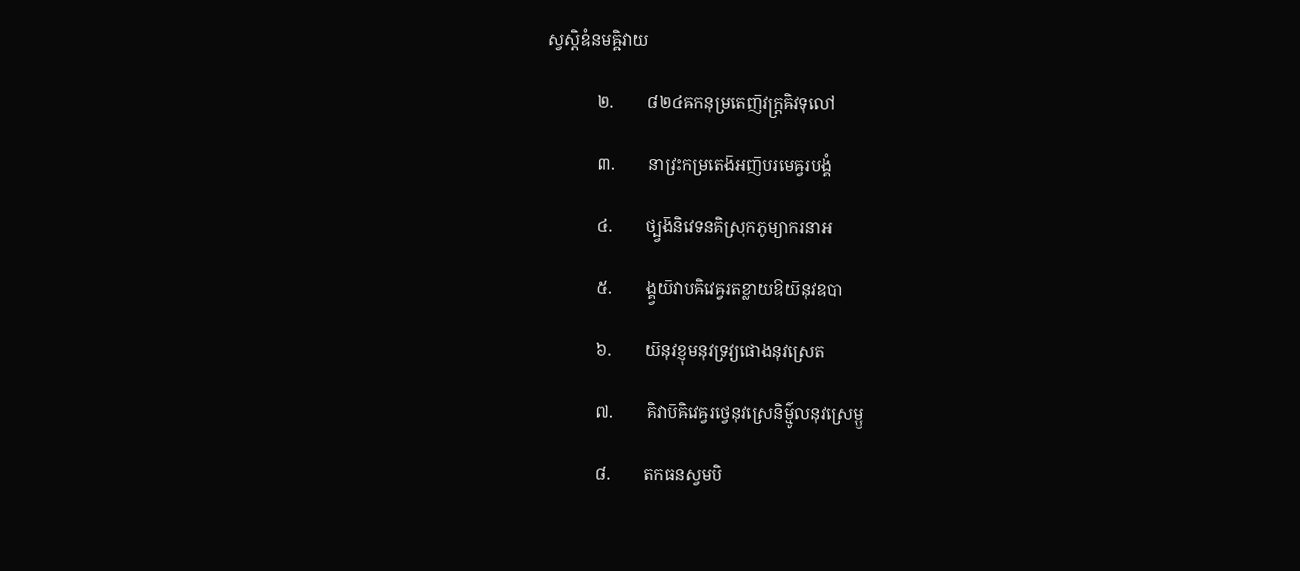ស្វស្តិឧំនមឝ្ឝិវាយ

            ២.        ៨២៤ឝកនុម្រតេញ៑វក្ត្រឝិវទុលៅ

            ៣.        នាវ្រះកម្រតេង៑អញ៑បរមេឝ្វរបង្គំ

            ៤.        ថ្ប្វង៑និវេទនគិស្រុកភូម្យាករនាអ

            ៥.        ង្គ្វយ៑វាបឝិវេឝ្វរតខ្លាយឱយ៑នុវឧបា

            ៦.        យ៑នុវខ្ញុមនុវទ្រវ្យផោងនុវស្រេត

            ៧.        គិវាប៑ឝិវេឝ្វរថ្វេនុវស្រេនិម៌្មូលនុវស្រេម្ឫ

            ៨.        តកធនស្វមបិ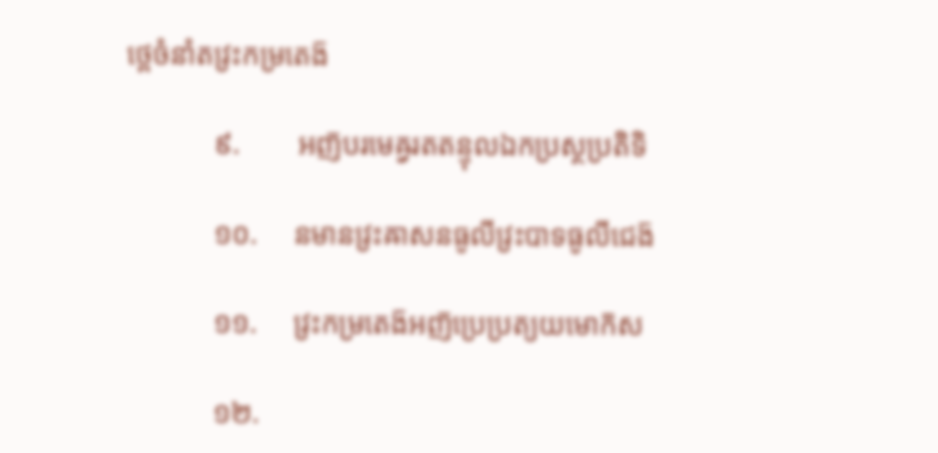ថ្ពេចំនាំតវ្រះកម្រតេង៑

            ៩.        អញ៑បរមេឝ្វរតតន្ទុលឯកប្រស្ថប្រតិទិ

            ១០.     នមានវ្រះឝាសនធូលីវ្រះបាទធូលីជេង៑

            ១១.     វ្រះកម្រតេង៑អញ៑ប្រេប្រត្យយមោក៑ស

            ១២.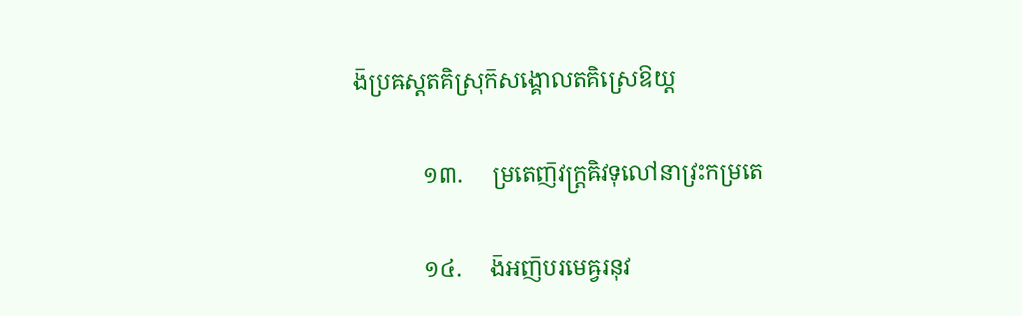ង៑ប្រឝស្តតគិស្រុក៑សង្គោលតគិស្រេឱយ្ត

            ១៣.     ម្រតេញ៑វក្ត្រឝិវទុលៅនាវ្រះកម្រតេ

            ១៤.     ង៑អញ៑បរមេឝ្វរនុវ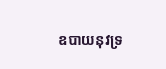ឧបាយនុវទ្រ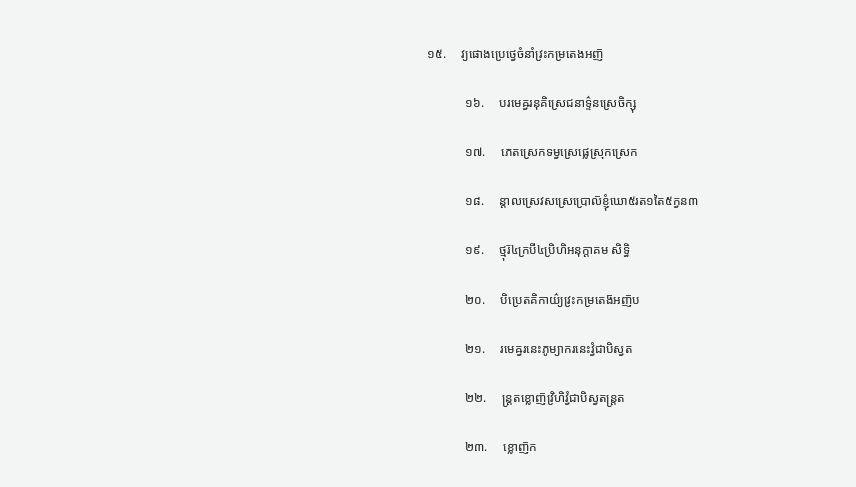១៥.     វ្យផោងប្រេថ្វេចំនាំវ្រះកម្រតេងអញ៑

            ១៦.     បរមេឝ្វរនុគិស្រេជនាទ៌្ទនស្រេចិក្សុ

            ១៧.     ភេតស្រេកទម្វស្រេផ្លេស្រុកស្រេក

            ១៨.     ន្តាលស្រេវសស្រេប្រោល៑ខ្ញុំឃោ៥រត១តៃ៥ក្វន៣

            ១៩.     ថ្មុរ៑៤ក្របី៤ប្រិហិអនុក្តាគម សិទ្ធិ

            ២០.     បិប្រេតគិកាយ៌្យវ្រះកម្រតេង៑អញ៑ប

            ២១.     រមេឝ្វរនេះភូម្យាករនេះវ្វំជាបិស្វត

            ២២.     ន្ត្រតខ្លោញ៑វ្រិហិវ្វំជាបិស្វតន្ត្រត

            ២៣.     ខ្លោញ៑ក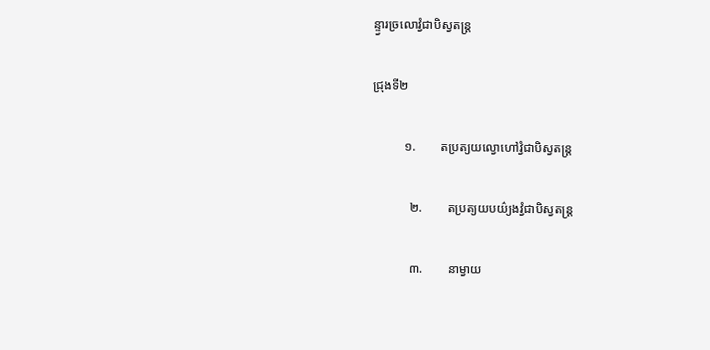ន្ទ្វារច្រលោវ្វំជាបិស្វតន្ត្រ

ជ្រុងទី២

          ១.        តប្រត្យយល្វោហៅវ្វំជាបិស្វតន្ត្រ

            ២.        តប្រត្យយបយ៌្យងវ្វំជាបិស្វតន្ត្រ

            ៣.        នាម្វាយ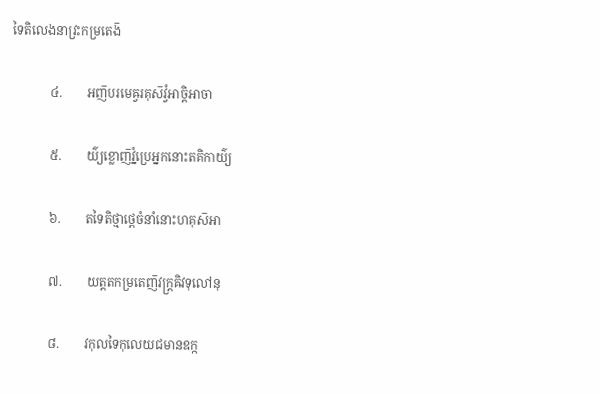ទៃតិលេងនាវ្រះកម្រតេង៑

            ៤.        អញ៑បរមេឝ្វរគុស៑វ្វំអាច្តិអាចា

            ៥.        យ៌្យខ្លោញ៑វ្នំប្រេអ្នកនោះតគិកាយ៌្យ

            ៦.        តទៃតិថ្មាថ្ពេចំនាំនោះហគុស៑អា

            ៧.        យត្តតកម្រតេញ៑វក្ត្រឝិវទុលៅនុ

            ៨.        វកុលទៃកុលេយជមានឧក្ក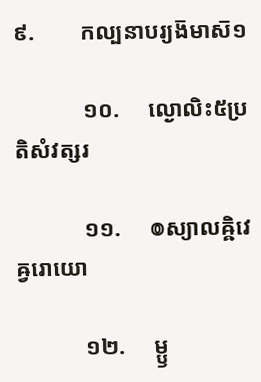៩.        កល្បនាបរ្យង៑មាស៑១

            ១០.     ល្ងោលិះ៥ប្រតិសំវត្សរ

            ១១.     ៙ស្យាលឝ្ឝិវេឝ្វរោយោ

            ១២.     ម្ឫ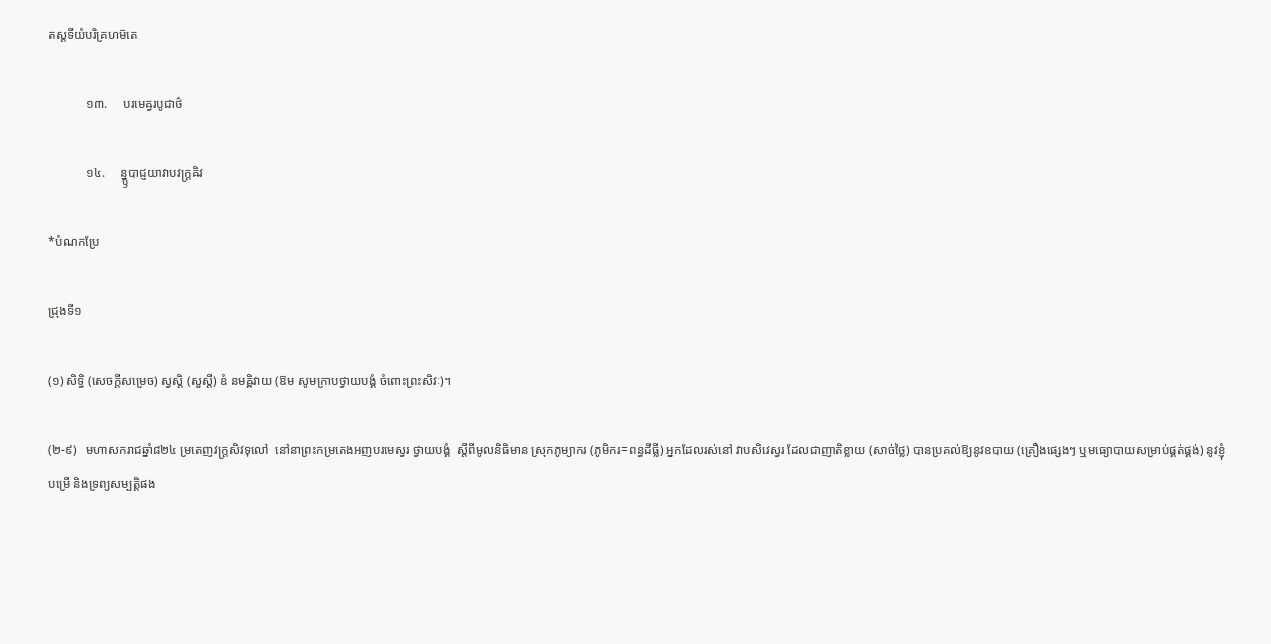តស្តទីយំបរិគ្រហម៑តេ

            ១៣.     បរមេឝ្វរបូជាថ៌

            ១៤.     ន្ន្ឫបាជ្ញយាវាបវក្ត្រឝិវ

*បំណកប្រែ

ជ្រុងទី១

(១) សិទ្ធិ (សេចក្តីសម្រេច) ស្វស្តិ (សួស្តី) ឧំ នមឝ្ឝិវាយ (ឱម សូមក្រាបថ្វាយបង្គំ ចំពោះព្រះសិវៈ)។

(២-៩)   មហាសករាជឆ្នាំ៨២៤ ម្រតេញវក្ត្រសិវទុលៅ  នៅនាព្រះកម្រតេងអញបរមេស្វរ ថ្វាយបង្គំ  ស្តីពីមូលនិធិមាន ស្រុកភូម្យាករ (ភូមិករ=ពន្ធដីធ្លី) អ្នកដែលរស់នៅ វាបសិវេស្វរ ដែលជាញាតិខ្លាយ (សាច់ថ្លៃ) បានប្រគល់ឱ្យនូវឧបាយ (គ្រឿងផ្សេងៗ ឬមធ្យោបាយសម្រាប់ផ្គត់ផ្គង់) នូវខ្ញុំបម្រើ និងទ្រព្យសម្បត្តិផង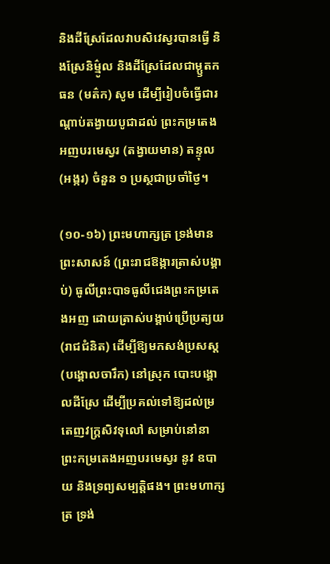និងដីស្រែដែលវាបសិវេស្វរបានធ្វើ និងស្រែនិម៌្មូល និងដីស្រែដែលជាម្ឫតកធន (មត៌ក) សូម ដើម្បីរៀបចំធ្វើជារណ្ដាប់តង្វាយបូជាដល់ ព្រះកម្រតេងអញបរមេស្វរ (តង្វាយមាន) តន្ទុល (អង្ករ) ចំនួន ១ ប្រស្ថជាប្រចាំថ្ងៃ។

(១០-១៦) ព្រះមហាក្សត្រ ទ្រង់មានព្រះសាសន៍ (ព្រះរាជឱង្ការត្រាស់បង្គាប់) ធូលីព្រះបាទធូលីជេងព្រះកម្រតេងអញ ដោយត្រាស់បង្គាប់ប្រើប្រត្យយ (រាជជំនិត) ដើម្បីឱ្យមកសង់ប្រសស្ត(បង្គោលចារឹក) នៅស្រុក បោះបង្គោលដីស្រែ ដើម្បីប្រគល់ទៅឱ្យដល់ម្រតេញវក្ត្រសិវទុលៅ សម្រាប់នៅនាព្រះកម្រតេងអញបរមេស្វរ នូវ ឧបាយ និងទ្រព្យសម្បត្តិផង។ ព្រះមហាក្សត្រ ទ្រង់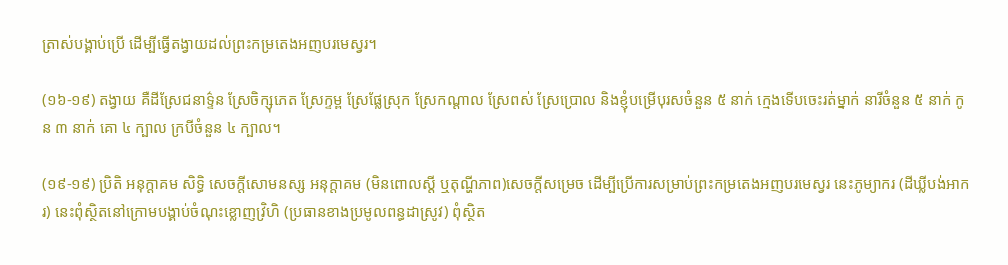ត្រាស់បង្គាប់ប្រើ ដើម្បីធ្វើតង្វាយដល់ព្រះកម្រតេងអញបរមេស្វរ។

(១៦-១៩) តង្វាយ គឺដីស្រែជនាទ៌្ទន ស្រែចិក្សុភេត ស្រែក្ទម្ព ស្រែផ្លែស្រុក ស្រែកណ្ដាល ស្រែពស់ ស្រែប្រោល និងខ្ញុំបម្រើបុរសចំនួន ៥ នាក់ ក្មេងទើបចេះរត់ម្នាក់ នារីចំនួន ៥ នាក់ កូន ៣ នាក់ គោ ៤ ក្បាល ក្របីចំនួន ៤ ក្បាល។

(១៩-១៩) ប្រិតិ អនុក្តាគម សិទ្ធិ សេចក្តីសោមនស្ស អនុក្តាគម (មិនពោលស្តី ឬតុណ្ហីភាព)សេចក្តីសម្រេច ដើម្បីប្រើការសម្រាប់ព្រះកម្រតេងអញបរមេស្វរ នេះភូម្យាករ (ដីឃ្លីបង់អាករ) នេះពុំស្ថិតនៅក្រោមបង្គាប់ចំណុះខ្លោញវ្រិហិ (ប្រធានខាងប្រមូលពន្ធដាស្រូវ) ពុំស្ថិត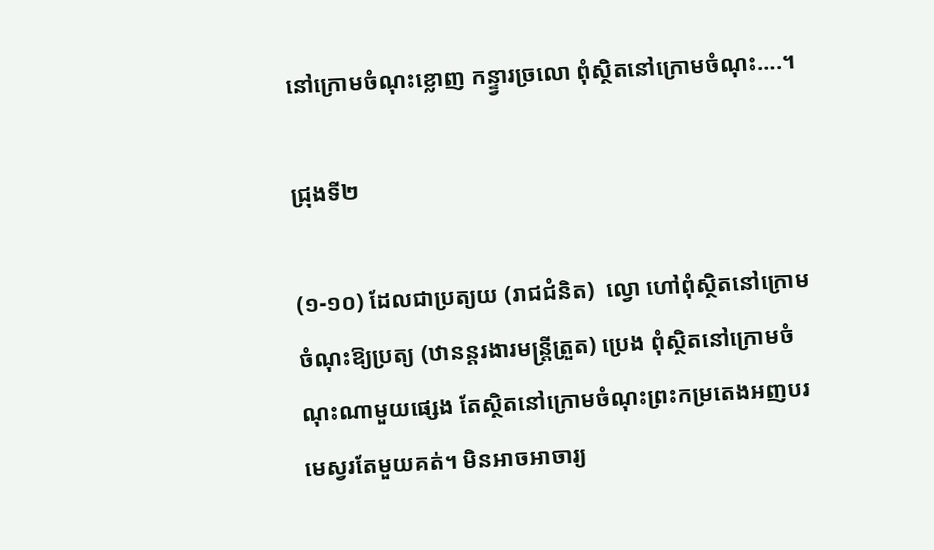នៅក្រោមចំណុះខ្លោញ កន្ទ្វារច្រលោ ពុំស្ថិតនៅក្រោមចំណុះ….។

ជ្រុងទី២

(១-១០) ដែលជាប្រត្យយ (រាជជំនិត)  ល្វោ ហៅពុំស្ថិតនៅក្រោមចំណុះឱ្យប្រត្យ (ឋានន្តរងារមន្ត្រីត្រួត) ប្រេង ពុំស្ថិតនៅក្រោមចំណុះណាមួយផ្សេង តែស្ថិតនៅក្រោមចំណុះព្រះកម្រតេងអញបរមេស្វរតែមួយគត់។ មិនអាចអាចារ្យ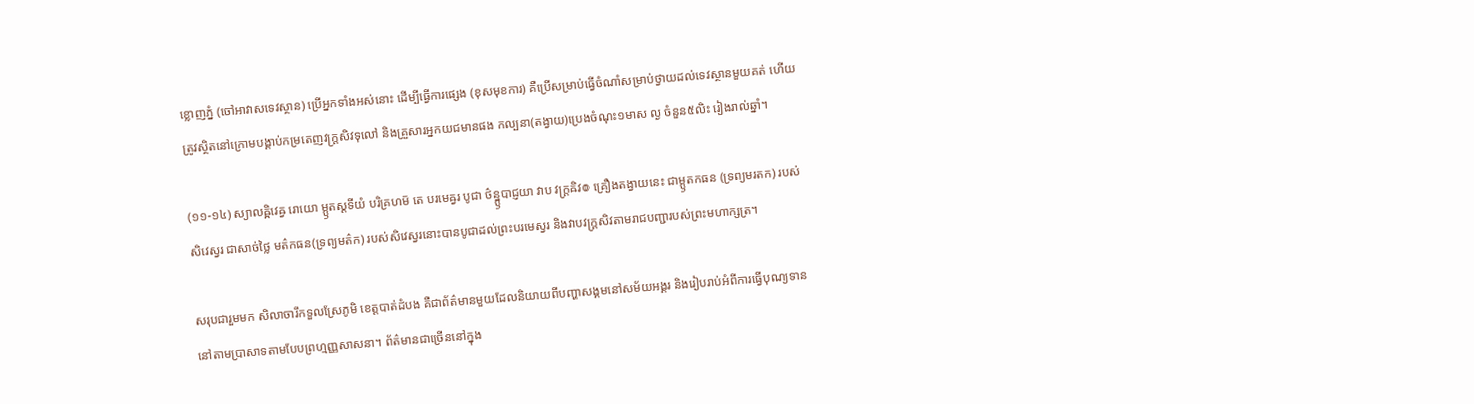ខ្លោញភ្នំ (ចៅអាវាសទេវស្ថាន) ប្រើអ្នកទាំងអស់នោះ ដើម្បីធ្វើការផ្សេង (ខុសមុខការ) គឺប្រើសម្រាប់ធ្វើចំណាំសម្រាប់ថ្វាយដល់ទេវស្ថានមួយគត់ ហើយត្រូវស្ថិតនៅក្រោមបង្គាប់កម្រតេញវក្ត្រសិវទុលៅ និងគ្រួសារអ្នកយជមានផង កល្បនា(តង្វាយ)ប្រេងចំណុះ១មាស ល្ង ចំនួន៥លិះ រៀងរាល់ឆ្នាំ។

(១១-១៤) ស្យាលឝ្ឝិវេឝ្វ រោយោ ម្ឫតស្តទីយំ បរិគ្រហម៑ តេ បរមេឝ្វរ បូជា ថ៌ន្ន្ឫបាជ្ញយា វាប វក្ត្រឝិវ៙ គ្រឿងតង្វាយនេះ ជាម្ឫតកធន (ទ្រព្យមរតក) របស់សិវេស្វរ ជាសាច់ថ្លៃ មត៌កធន(ទ្រព្យមត៌ក) របស់សិវេស្វរនោះបានបូជាដល់ព្រះបរមេស្វរ និងវាបវក្ត្រសិវតាមរាជបញ្ជារបស់ព្រះមហាក្សត្រ។

សរុបជារួមមក សិលាចារឹកទួលស្រែភូមិ ខេត្តបាត់ដំបង គឺជាព័ត៌មានមួយដែលនិយាយពីបញ្ហាសង្គមនៅសម័យអង្គរ និងរៀបរាប់អំពីការធ្វើបុណ្យទាននៅតាមប្រាសាទតាមបែបព្រហ្មញ្ញសាសនា។ ព័ត៌មានជាច្រើននៅក្នុង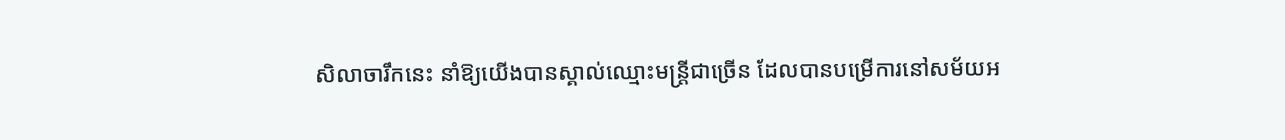សិលាចារឹកនេះ នាំឱ្យយើងបានស្គាល់ឈ្មោះមន្រ្តីជាច្រើន ដែលបានបម្រើការនៅសម័យអ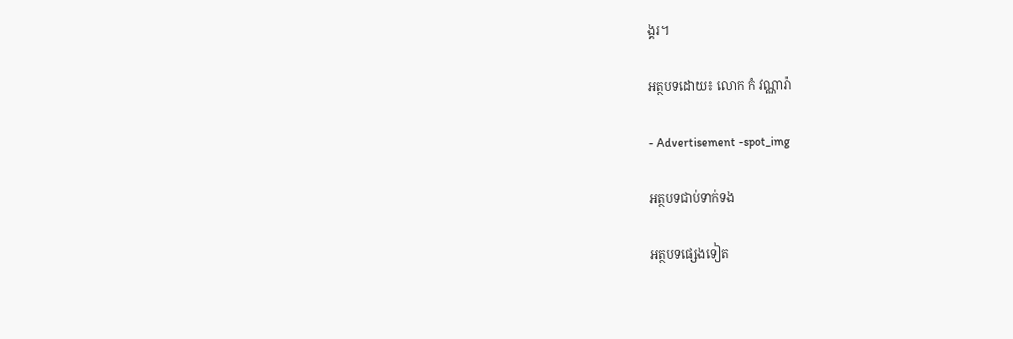ង្គរ។

អត្ថបទដោយ៖ លោក កំ វណ្ណារ៉ា

- Advertisement -spot_img

អត្ថបទជាប់ទាក់ទង

អត្ថបទផ្សេងទៀត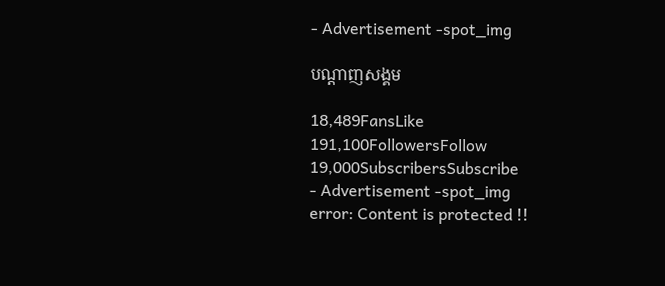- Advertisement -spot_img

បណ្ដាញសង្គម

18,489FansLike
191,100FollowersFollow
19,000SubscribersSubscribe
- Advertisement -spot_img
error: Content is protected !!